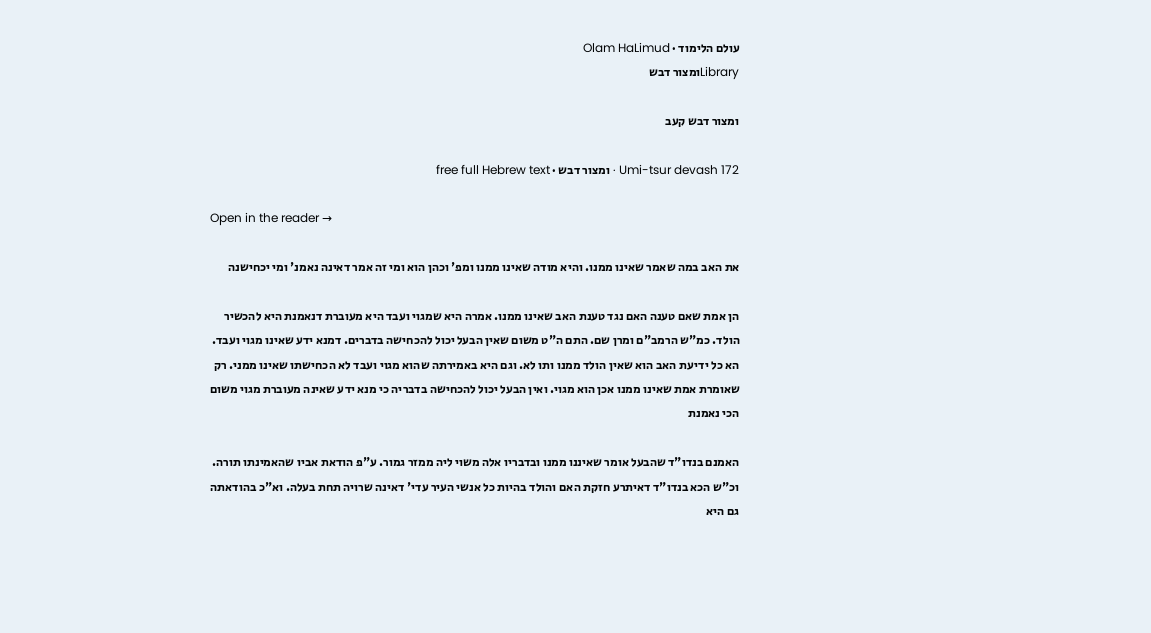עולם הלימוד · Olam HaLimud
Libraryומצור דבש

ומצור דבש קעב

Umi-tsur devash 172 · ומצור דבש · free full Hebrew text

Open in the reader →

את האב במה שאמר שאינו ממנו. והיא מודה שאינו ממנו ומפ' וכהן הוא ומי זה אמר דאינה נאמנ' ומי יכחישנה

הן אמת שאם טענה האם נגד טענת האב שאינו ממנו. אמרה היא שמגוי ועבד היא מעוברת דנאמנת היא להכשיר הולד. כמ"ש הרמב"ם ומרן שם. התם ה"ט משום שאין הבעל יכול להכחישה בדברים. דמנא ידע שאינו מגוי ועבד. הא כל ידיעת האב הוא שאין הולד ממנו ותו לא. וגם היא באמירתה שהוא מגוי ועבד לא הכחישתו שאינו ממני. רק שאומרת אמת שאינו ממנו אכן הוא מגוי. ואין הבעל יכול להכחישה בדבריה כי מנא ידע שאינה מעוברת מגוי משום הכי נאמנת

האמנם בנדו"ד שהבעל אומר שאיננו ממנו ובדבריו אלה משוי ליה ממזר גמור. ע"פ הודאת אביו שהאמינתו תורה. וכ"ש הכא בנדו"ד דאיתרע חזקת האם והולד בהיות כל אנשי העיר עדי' דאינה שרויה תחת בעלה. וא"כ בהודאתה גם היא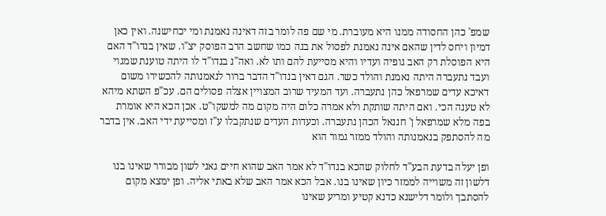שמפ' כהן החסודה ממנו היא מעוברת. מי שם פה לומר בזה דאינה נאמנת ומי יכחישנה. ואין כאן דמיון ויחס לדין שהאם אינה נאמנת לפסול את בנה כמו שחשב הרב הפוסק יצ"ו. שאין בנדו"ד האם היא הפוסלת רק האב גופיה ועדיו והיא מסייעת להם ותו לא. ואה"נ בנדו"ד לו היתה טוענת שמגוי ועבד נתעברה היתה נאמנת והולד כשר. הגם דאין בנדו"ד הדבר ברור לנאמנותה להכשירו משום דאיכא עדים שמרפאל כהן נתעברה. ועד המעיד שרוב המצויין אצלה פסולים הם. עכ"פ השתא מיהא לא טענה הכי. ואם היתה שותקת ולא אמרה כלום היה מקום מה למשקו"ט. אכן הכא היא אומרת בפה מלא שמרפאל ן' חננאל הכהן נתעברה. וכעדות העדים שנתקבלו ע"ז ומסייעת ידי האב. אין בדבר מה להסתפק בנאמנותה והולד ממזר גמור הוא

ופן יעלה בדעת הבע"ד לחלוק שהכא בנדו"ד לא אמר האב שהוא חיים גאני לשון מבורר שאינו בנו דלשון זה משוייה לממזר כיון שאינו בנו. אבל הכא אמר האב שלא באתי אליה. ופן ימצא מקום להסתבך ולומר דלישנא כדנא קטיע ומריע שאינו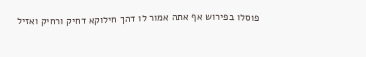פוסלו בפירוש אף אתה אמור לו דהך חילוקא דחיק ורחיק ואזיל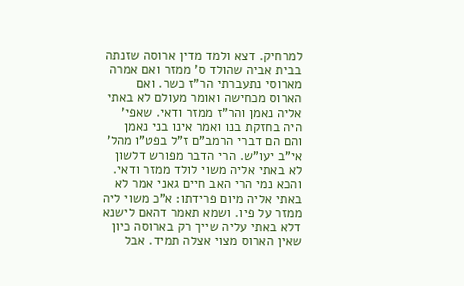למרחיק. דצא ולמד מדין ארוסה שזנתה בבית אביה שהולד ס' ממזר ואם אמרה מארוסי נתעברתי הר"ז כשר. ואם הארוס מכחישה ואומר מעולם לא באתי אליה נאמן והר"ז ממזר ודאי. שאפי' היה בחזקת בנו ואמר אינו בני נאמן והם הם דברי הרמב"ם ז"ל בפט"ו מהל' אי"ב יעו"ש. הרי הדבר מפורש דלשון לא באתי אליה משוי לולד ממזר ודאי. והכא נמי הרי האב חיים גאני אמר לא באתי אליה מיום פרידתו: א"כ משוי ליה ממזר על פיו. ושמא תאמר דהאם לישנא דלא באתי עליה שייך רק בארוסה כיון שאין הארוס מצוי אצלה תמיד. אבל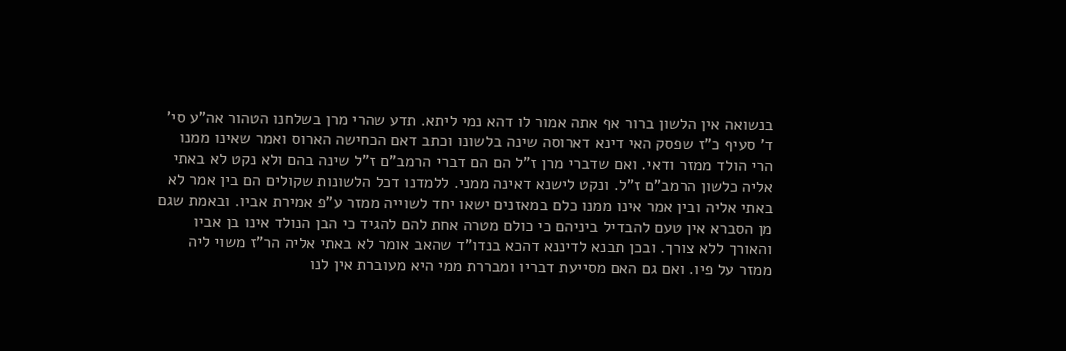בנשואה אין הלשון ברור אף אתה אמור לו דהא נמי ליתא. תדע שהרי מרן בשלחנו הטהור אה"ע סי' ד' סעיף כ"ז שפסק האי דינא דארוסה שינה בלשונו וכתב דאם הכחישה הארוס ואמר שאינו ממנו הרי הולד ממזר ודאי. ואם שדברי מרן ז"ל הם הם דברי הרמב"ם ז"ל שינה בהם ולא נקט לא באתי אליה כלשון הרמב"ם ז"ל. ונקט לישנא דאינה ממני. ללמדנו דכל הלשונות שקולים הם בין אמר לא באתי אליה ובין אמר אינו ממנו כלם במאזנים ישאו יחד לשוייה ממזר ע"פ אמירת אביו. ובאמת שגם מן הסברא אין טעם להבדיל ביניהם כי כולם מטרה אחת להם להגיד כי הבן הנולד אינו בן אביו והאורך ללא צורך. ובכן תבנא לדיננא דהכא בנדו"ד שהאב אומר לא באתי אליה הר"ז משוי ליה ממזר על פיו. ואם גם האם מסייעת דבריו ומבררת ממי היא מעוברת אין לנו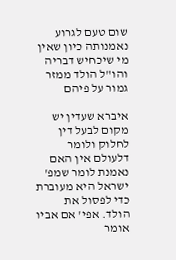שום טעם לגרוע נאמנותה כיון שאין מי שיכחיש דבריה והו"ל הולד ממזר גמור על פיהם

איברא שעדין יש מקום לבעל דין לחלוק ולומר דלעולם אין האם נאמנת לומר שמפ' ישראל היא מעוברת כדי לפסול את הולד. אפי' אם אביו אומר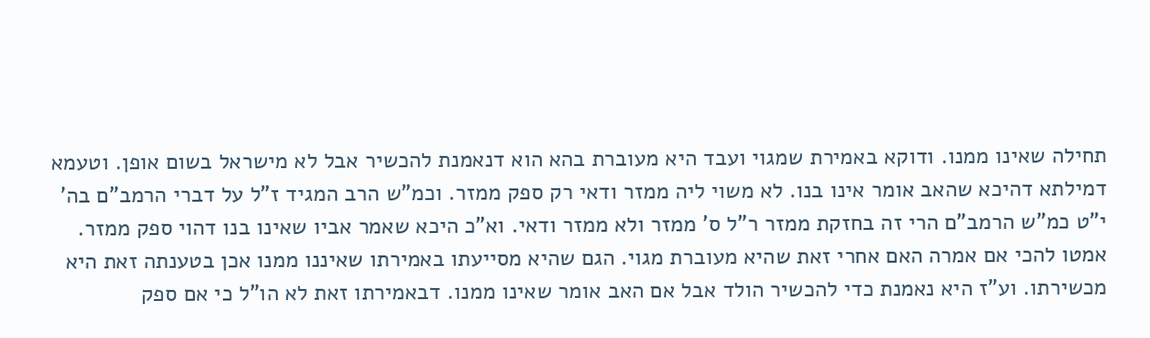תחילה שאינו ממנו. ודוקא באמירת שמגוי ועבד היא מעוברת בהא הוא דנאמנת להכשיר אבל לא מישראל בשום אופן. וטעמא דמילתא דהיכא שהאב אומר אינו בנו. לא משוי ליה ממזר ודאי רק ספק ממזר. וכמ"ש הרב המגיד ז"ל על דברי הרמב"ם בה' י"ט כמ"ש הרמב"ם הרי זה בחזקת ממזר ר"ל ס' ממזר ולא ממזר ודאי. וא"כ היכא שאמר אביו שאינו בנו דהוי ספק ממזר. אמטו להכי אם אמרה האם אחרי זאת שהיא מעוברת מגוי. הגם שהיא מסייעתו באמירתו שאיננו ממנו אכן בטענתה זאת היא מכשירתו. וע"ז היא נאמנת כדי להכשיר הולד אבל אם האב אומר שאינו ממנו. דבאמירתו זאת לא הו"ל כי אם ספק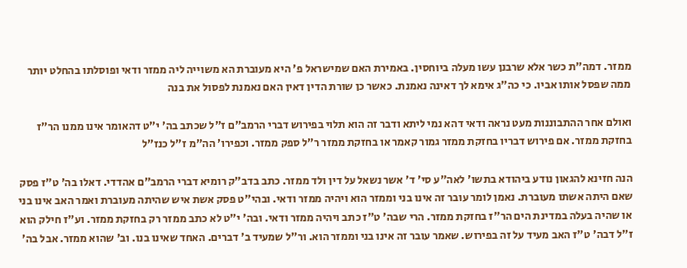ממזר. דמה"ת כשר אלא שרבנן עשו מעלה ביוחסין. באמירת האם שמישראל פ' היא מעוברת הא משוייה ליה ממזר ודאי ופוסלתו בהחלט יותר ממה שפסל אותו אביו. כי כה"ג אימא לך דאינה נאמנת. כאשר כן שורת הדין דאין האם נאמנת לפסול את בנה

ואולם אחר ההתבוננות מעט נראה ודאי דהא נמי ליתא ודבר זה הוא תלוי בפירוש דברי הרמב"ם ז"ל שכתב בה' י"ט דהאומר אינו ממנו הר"ז בחזקת ממזר. אם פירוש דבריו בחזקת ממזר גמור קאמר או בחזקת ממזר ר"ל ספק ממזר. וכפירו' הה"מ ז"ל כנז"ל

הנה חזינא להגאון נודע ביהודא בתשו' לאה"ע סי' ד' אשר נשאל על דין ולד ממזר. כתב בדב"ק רומיא דברי הרמב"ם אהדדי. דאלו בה' ט"ז פסק שאם היתה אשתו מעוברת. נאמן לומר עובר זה אינו בני וממזר הוא ויהיה ממזר ודאי. ובהי"ט פסק אשת איש שהיתה מעוברת ואמר האב אינו בני או שהיה בעלה במדינת הים הר"ז בחזקת ממזר. הרי שבה' ט"ז כתב ויהיה ממזר ודאי. ובה' י"ט לא כתב ממזר רק בחזקת ממזר. וע"ז חילק הוא ז"ל דבה' ט"ז האב מעיד על זה בפירוש. שאמר עובר זה אינו בני וממזר הוא. ור"ל שמעיד ב' דברים. האחד שאינו בנו. וב' שהוא ממזר. אבל בה'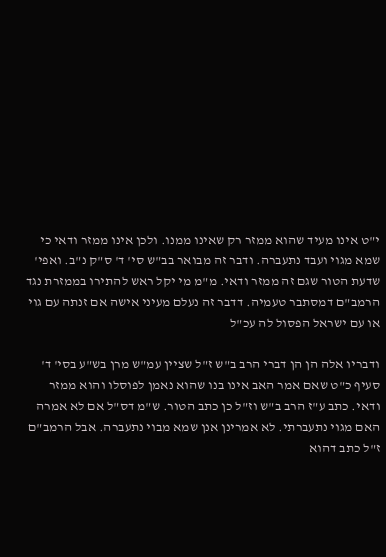י"ט אינו מעיד שהוא ממזר רק שאינו ממנו. ולכן אינו ממזר ודאי כי שמא מגוי ועבד נתעברה. ודבר זה מבואר בב"ש סי' ד' ס"ק נ"ב. ואפי' שדעת הטור שגם זה ממזר ודאי. מ"מ מי יקל ראש להתירו בממזרת נגד הרמב"ם דמסתבר טעמיה. דדבר זה נעלם מעיני אישה אם זנתה עם גוי או עם ישראל הפסול לה עכ"ל

ודבריו אלה הן הן דברי הרב ב"ש ז"ל שציין עמ"ש מרן בש"ע בסי' ד' סעיף כ"ט שאם אמר האב אינו בנו שהוא נאמן לפוסלו והוא ממזר ודאי. כתב ע"ז הרב ב"ש וז"ל כן כתב הטור. ש"מ דס"ל אם לא אמרה האם מגוי נתעברתי. לא אמרינן אנן שמא מבוי נתעברה. אבל הרמב"ם ז"ל כתב דהוא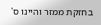בחזקת ממזר והיינו ס'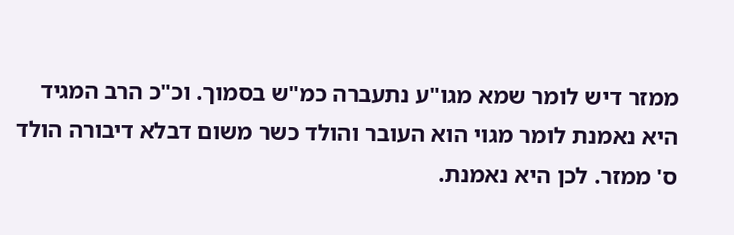ממזר דיש לומר שמא מגו"ע נתעברה כמ"ש בסמוך. וכ"כ הרב המגיד היא נאמנת לומר מגוי הוא העובר והולד כשר משום דבלא דיבורה הולד ס' ממזר. לכן היא נאמנת.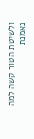ולשיטת הטור קשה למה נאמנת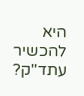היא להכשיר עתד"ק?